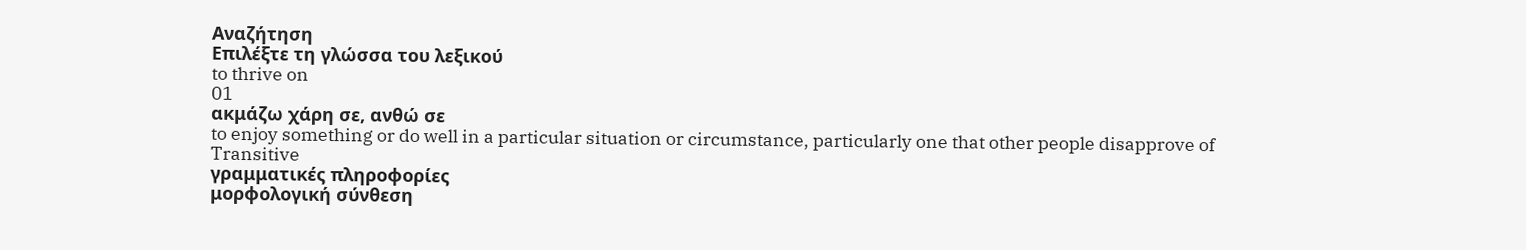Αναζήτηση
Επιλέξτε τη γλώσσα του λεξικού
to thrive on
01
ακμάζω χάρη σε, ανθώ σε
to enjoy something or do well in a particular situation or circumstance, particularly one that other people disapprove of
Transitive
γραμματικές πληροφορίες
μορφολογική σύνθεση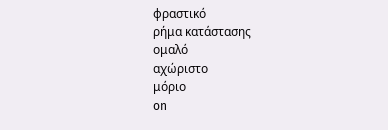φραστικό
ρήμα κατάστασης
ομαλό
αχώριστο
μόριο
on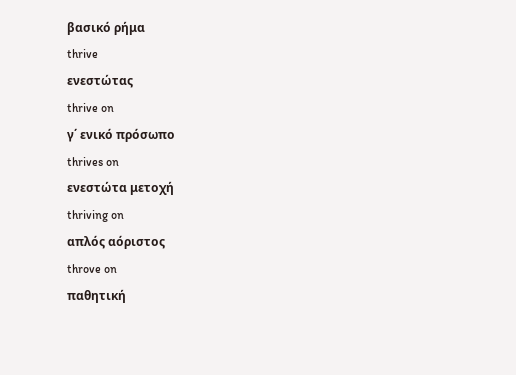βασικό ρήμα
thrive
ενεστώτας
thrive on
γ΄ ενικό πρόσωπο
thrives on
ενεστώτα μετοχή
thriving on
απλός αόριστος
throve on
παθητική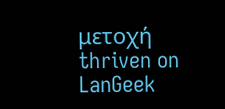μετοχή
thriven on
LanGeek